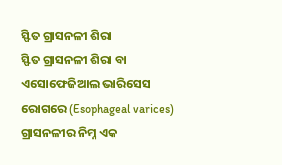ସ୍ଫିତ ଗ୍ରାସନଳୀ ଶିରା
ସ୍ଫିତ ଗ୍ରାସନଳୀ ଶିରା ବା ଏସୋଫେଜିଆଲ ଭାରିସେସ ରୋଗରେ (Esophageal varices) ଗ୍ରାସନଳୀର ନିମ୍ନ ଏକ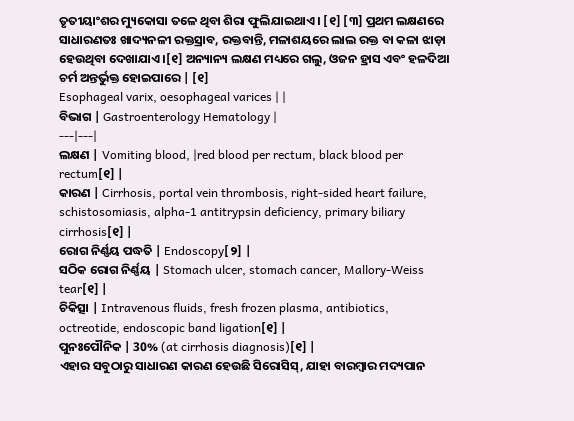ତୃତୀୟାଂଶର ମ୍ୟୁକୋସା ତଳେ ଥିବା ଶିରା ଫୁଲିଯାଇଥାଏ । [୧] [୩] ପ୍ରଥମ ଲକ୍ଷଣରେ ସାଧାରଣତଃ ଖାଦ୍ୟନଳୀ ରକ୍ତସ୍ରାବ, ରକ୍ତବାନ୍ତି, ମଳାଶୟରେ ଲାଲ ରକ୍ତ ବା କଳା ଝାଡ଼ା ହେଉଥିବା ଦେଖାଯାଏ ।[୧] ଅନ୍ୟାନ୍ୟ ଲକ୍ଷଣ ମଧ୍ୟରେ ଗଲୁ, ଓଜନ ହ୍ରାସ ଏବଂ ହଳଦିଆ ଚର୍ମ ଅନ୍ତର୍ଭୁକ୍ତ ହୋଇପାରେ | [୧]
Esophageal varix, oesophageal varices | |
ବିଭାଗ | Gastroenterology Hematology |
---|---|
ଲକ୍ଷଣ | Vomiting blood, |red blood per rectum, black blood per rectum[୧] |
କାରଣ | Cirrhosis, portal vein thrombosis, right-sided heart failure, schistosomiasis, alpha-1 antitrypsin deficiency, primary biliary cirrhosis[୧] |
ରୋଗ ନିର୍ଣ୍ଣୟ ପଦ୍ଧତି | Endoscopy[୨] |
ସଠିକ ରୋଗ ନିର୍ଣ୍ଣୟ | Stomach ulcer, stomach cancer, Mallory-Weiss tear[୧] |
ଚିକିତ୍ସା | Intravenous fluids, fresh frozen plasma, antibiotics, octreotide, endoscopic band ligation[୧] |
ପୁନଃପୌନିକ | 30% (at cirrhosis diagnosis)[୧] |
ଏହାର ସବୁଠାରୁ ସାଧାରଣ କାରଣ ହେଉଛି ସିରୋସିସ୍, ଯାହା ବାରମ୍ବାର ମଦ୍ୟପାନ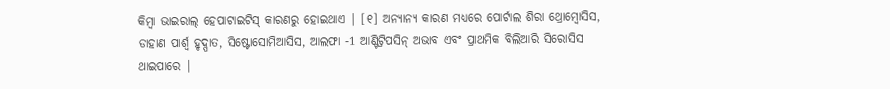କିମ୍ବା ଭାଇରାଲ୍ ହେପାଟାଇଟିସ୍ କାରଣରୁ ହୋଇଥାଏ | [୧] ଅନ୍ୟାନ୍ୟ କାରଣ ମଧ୍ୟରେ ପୋର୍ଟାଲ ଶିରା ଥ୍ରୋମ୍ବୋସିସ, ଡାହାଣ ପାର୍ଶ୍ୱ ହୃଦ୍ପାତ, ସିଷ୍ଟୋସୋମିଆସିସ, ଆଲଫା -1 ଆଣ୍ଟିଟ୍ରିପସିନ୍ ଅଭାବ ଏବଂ ପ୍ରାଥମିକ ବିଲିଆରି ସିରୋସିସ ଥାଇପାରେ |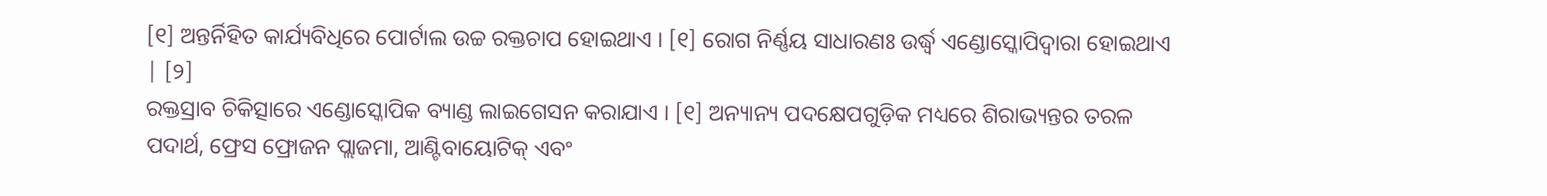[୧] ଅନ୍ତର୍ନିହିତ କାର୍ଯ୍ୟବିଧିରେ ପୋର୍ଟାଲ ଉଚ୍ଚ ରକ୍ତଚାପ ହୋଇଥାଏ । [୧] ରୋଗ ନିର୍ଣ୍ଣୟ ସାଧାରଣଃ ଉର୍ଦ୍ଧ୍ୱ ଏଣ୍ଡୋସ୍କୋପିଦ୍ୱାରା ହୋଇଥାଏ | [୨]
ରକ୍ତସ୍ରାବ ଚିକିତ୍ସାରେ ଏଣ୍ଡୋସ୍କୋପିକ ବ୍ୟାଣ୍ଡ ଲାଇଗେସନ କରାଯାଏ । [୧] ଅନ୍ୟାନ୍ୟ ପଦକ୍ଷେପଗୁଡ଼ିକ ମଧ୍ୟରେ ଶିରାଭ୍ୟନ୍ତର ତରଳ ପଦାର୍ଥ, ଫ୍ରେସ ଫ୍ରୋଜନ ପ୍ଲାଜମା, ଆଣ୍ଟିବାୟୋଟିକ୍ ଏବଂ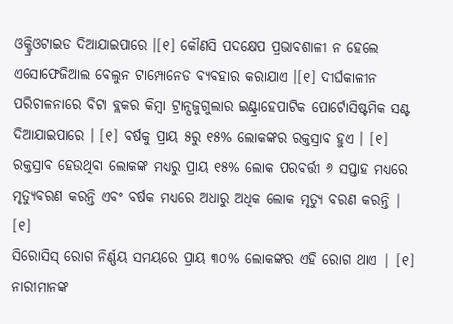ଓକ୍ଟ୍ରିଓଟାଇଡ ଦିଆଯାଇପାରେ ।[୧] କୌଣସି ପଦକ୍ଷେପ ପ୍ରଭାବଶାଳୀ ନ ହେଲେ ଏସୋଫେଜିଆଲ ବେଲୁନ ଟାମ୍ପୋନେଡ ବ୍ୟବହାର କରାଯାଏ ।[୧] ଦୀର୍ଘକାଳୀନ ପରିଚାଳନାରେ ବିଟା ବ୍ଲକର କିମ୍ବା ଟ୍ରାନ୍ସଜୁଗୁଲାର ଇଣ୍ଟ୍ରାହେପାଟିକ ପୋର୍ଟୋସିଷ୍ଟମିକ ସଣ୍ଟ ଦିଆଯାଇପାରେ । [୧] ବର୍ଷକୁ ପ୍ରାୟ ୫ରୁ ୧୫% ଲୋକଙ୍କର ରକ୍ତସ୍ରାବ ହୁଏ । [୧] ରକ୍ତସ୍ରାବ ହେଉଥିବା ଲୋକଙ୍କ ମଧ୍ୟରୁ ପ୍ରାୟ ୧୫% ଲୋକ ପରବର୍ତ୍ତୀ ୬ ସପ୍ତାହ ମଧ୍ୟରେ ମୃତ୍ୟୁବରଣ କରନ୍ତି ଏବଂ ବର୍ଷକ ମଧ୍ୟରେ ଅଧାରୁ ଅଧିକ ଲୋକ ମୃତ୍ୟୁ ବରଣ କରନ୍ତି | [୧]
ସିରୋସିସ୍ ରୋଗ ନିର୍ଣ୍ଣୟ ସମୟରେ ପ୍ରାୟ ୩୦% ଲୋକଙ୍କର ଏହି ରୋଗ ଥାଏ | [୧] ନାରୀମାନଙ୍କ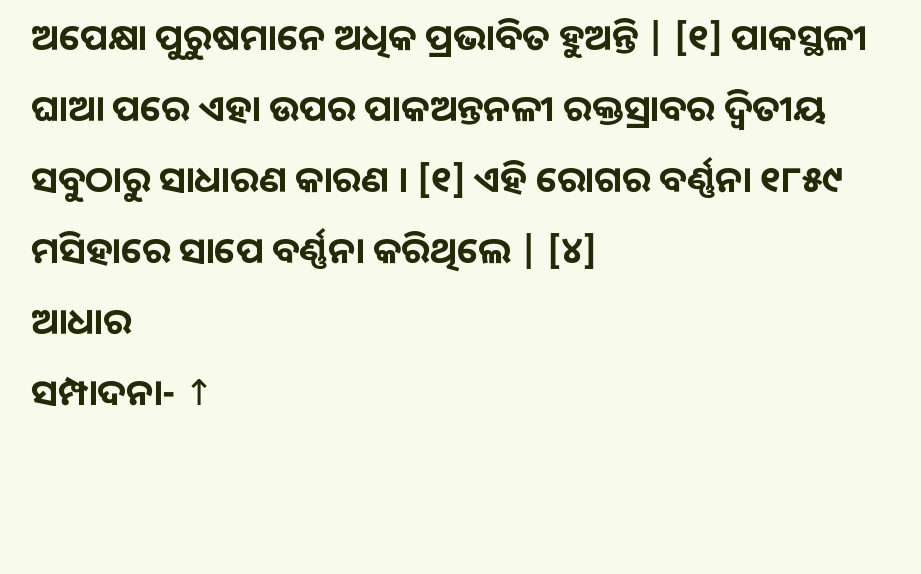ଅପେକ୍ଷା ପୁରୁଷମାନେ ଅଧିକ ପ୍ରଭାବିତ ହୁଅନ୍ତି | [୧] ପାକସ୍ଥଳୀ ଘାଆ ପରେ ଏହା ଉପର ପାକଅନ୍ତନଳୀ ରକ୍ତସ୍ରାବର ଦ୍ୱିତୀୟ ସବୁଠାରୁ ସାଧାରଣ କାରଣ । [୧] ଏହି ରୋଗର ବର୍ଣ୍ଣନା ୧୮୫୯ ମସିହାରେ ସାପେ ବର୍ଣ୍ଣନା କରିଥିଲେ | [୪]
ଆଧାର
ସମ୍ପାଦନା- ↑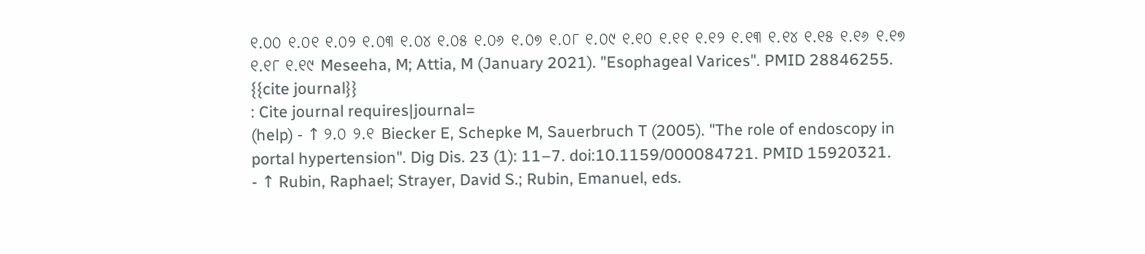୧.୦୦ ୧.୦୧ ୧.୦୨ ୧.୦୩ ୧.୦୪ ୧.୦୫ ୧.୦୬ ୧.୦୭ ୧.୦୮ ୧.୦୯ ୧.୧୦ ୧.୧୧ ୧.୧୨ ୧.୧୩ ୧.୧୪ ୧.୧୫ ୧.୧୬ ୧.୧୭ ୧.୧୮ ୧.୧୯ Meseeha, M; Attia, M (January 2021). "Esophageal Varices". PMID 28846255.
{{cite journal}}
: Cite journal requires|journal=
(help) - ↑ ୨.୦ ୨.୧ Biecker E, Schepke M, Sauerbruch T (2005). "The role of endoscopy in portal hypertension". Dig Dis. 23 (1): 11–7. doi:10.1159/000084721. PMID 15920321.
- ↑ Rubin, Raphael; Strayer, David S.; Rubin, Emanuel, eds.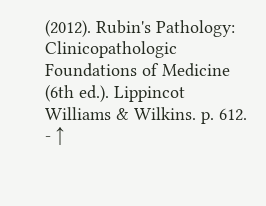(2012). Rubin's Pathology: Clinicopathologic Foundations of Medicine (6th ed.). Lippincot Williams & Wilkins. p. 612.
- ↑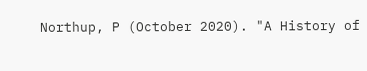Northup, P (October 2020). "A History of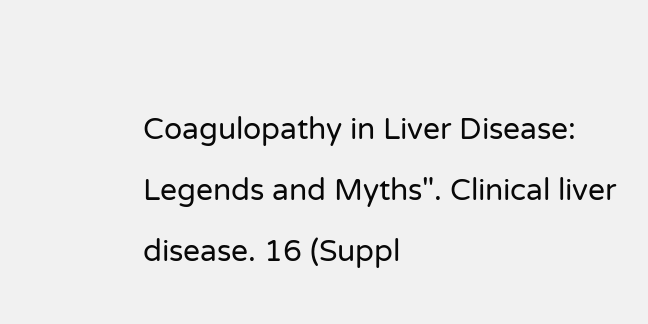Coagulopathy in Liver Disease: Legends and Myths". Clinical liver disease. 16 (Suppl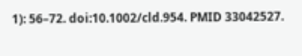1): 56–72. doi:10.1002/cld.954. PMID 33042527.